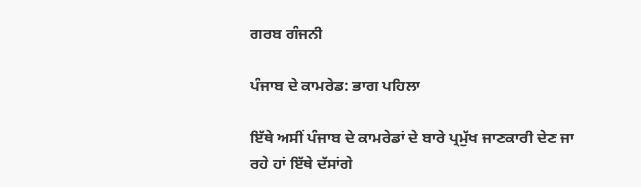ਗਰਬ ਗੰਜਨੀ

ਪੰਜਾਬ ਦੇ ਕਾਮਰੇਡ: ਭਾਗ ਪਹਿਲਾ

ਇੱਥੇ ਅਸੀਂ ਪੰਜਾਬ ਦੇ ਕਾਮਰੇਡਾਂ ਦੇ ਬਾਰੇ ਪ੍ਰਮੁੱਖ ਜਾਣਕਾਰੀ ਦੇਣ ਜਾ ਰਹੇ ਹਾਂ ਇੱਥੇ ਦੱਸਾਂਗੇ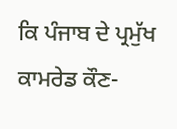ਕਿ ਪੰਜਾਬ ਦੇ ਪ੍ਰਮੁੱਖ ਕਾਮਰੇਡ ਕੌਣ-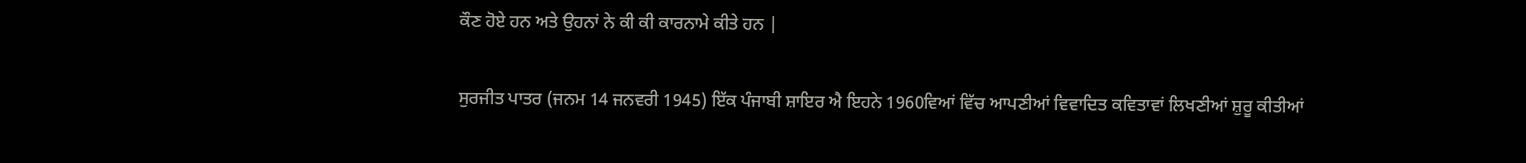ਕੌਣ ਹੋਏ ਹਨ ਅਤੇ ਉਹਨਾਂ ਨੇ ਕੀ ਕੀ ਕਾਰਨਾਮੇ ਕੀਤੇ ਹਨ |

ਸੁਰਜੀਤ ਪਾਤਰ (ਜਨਮ 14 ਜਨਵਰੀ 1945) ਇੱਕ ਪੰਜਾਬੀ ਸ਼ਾਇਰ ਐ ਇਹਨੇ 1960ਵਿਆਂ ਵਿੱਚ ਆਪਣੀਆਂ ਵਿਵਾਦਿਤ ਕਵਿਤਾਵਾਂ ਲਿਖਣੀਆਂ ਸ਼ੁਰੂ ਕੀਤੀਆਂ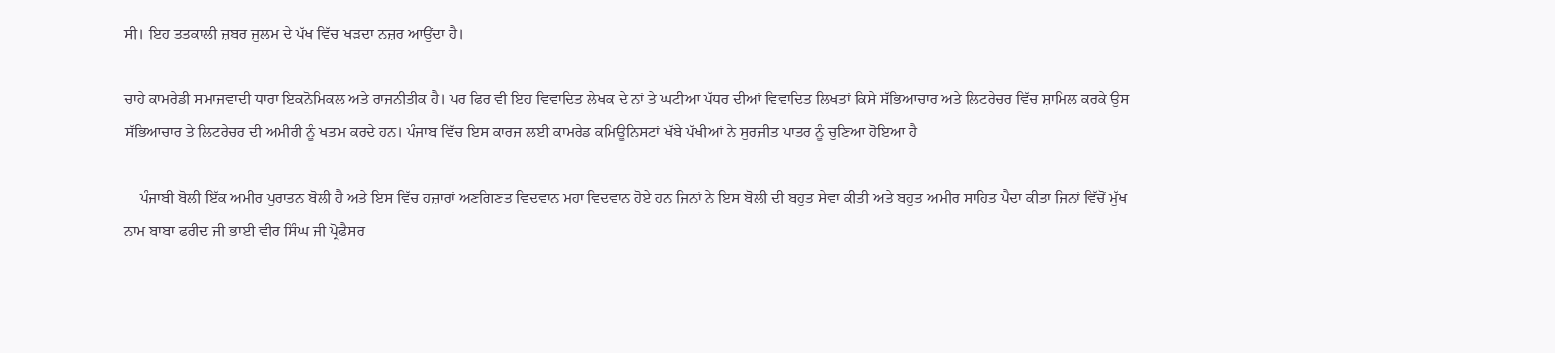ਸੀ। ਇਹ ਤਤਕਾਲੀ ਜ਼ਬਰ ਜੁਲਮ ਦੇ ਪੱਖ ਵਿੱਚ ਖੜਦਾ ਨਜ਼ਰ ਆਉਂਦਾ ਹੈ।

ਚਾਹੇ ਕਾਮਰੇਡੀ ਸਮਾਜਵਾਦੀ ਧਾਰਾ ਇਕਨੋਮਿਕਲ ਅਤੇ ਰਾਜਨੀਤੀਕ ਹੈ। ਪਰ ਫਿਰ ਵੀ ਇਹ ਵਿਵਾਦਿਤ ਲੇਖਕ ਦੇ ਨਾਂ ਤੇ ਘਟੀਆ ਪੱਧਰ ਦੀਆਂ ਵਿਵਾਦਿਤ ਲਿਖਤਾਂ ਕਿਸੇ ਸੱਭਿਆਚਾਰ ਅਤੇ ਲਿਟਰੇਚਰ ਵਿੱਚ ਸ਼ਾਮਿਲ ਕਰਕੇ ਉਸ ਸੱਭਿਆਚਾਰ ਤੇ ਲਿਟਰੇਚਰ ਦੀ ਅਮੀਰੀ ਨੂੰ ਖਤਮ ਕਰਦੇ ਹਨ। ਪੰਜਾਬ ਵਿੱਚ ਇਸ ਕਾਰਜ ਲਈ ਕਾਮਰੇਡ ਕਮਿਊਨਿਸਟਾਂ ਖੱਬੇ ਪੱਖੀਆਂ ਨੇ ਸੁਰਜੀਤ ਪਾਤਰ ਨੂੰ ਚੁਣਿਆ ਹੋਇਆ ਹੈ

    ਪੰਜਾਬੀ ਬੋਲੀ ਇੱਕ ਅਮੀਰ ਪੁਰਾਤਨ ਬੋਲੀ ਹੈ ਅਤੇ ਇਸ ਵਿੱਚ ਹਜ਼ਾਰਾਂ ਅਣਗਿਣਤ ਵਿਦਵਾਨ ਮਹਾ ਵਿਦਵਾਨ ਹੋਏ ਹਨ ਜਿਨਾਂ ਨੇ ਇਸ ਬੋਲੀ ਦੀ ਬਹੁਤ ਸੇਵਾ ਕੀਤੀ ਅਤੇ ਬਹੁਤ ਅਮੀਰ ਸਾਹਿਤ ਪੈਦਾ ਕੀਤਾ ਜਿਨਾਂ ਵਿੱਚੋਂ ਮੁੱਖ ਨਾਮ ਬਾਬਾ ਫਰੀਦ ਜੀ ਭਾਈ ਵੀਰ ਸਿੰਘ ਜੀ ਪ੍ਰੋਫੈਸਰ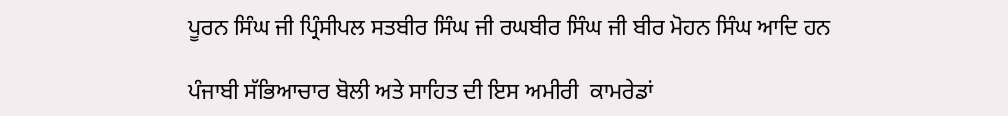ਪੂਰਨ ਸਿੰਘ ਜੀ ਪ੍ਰਿੰਸੀਪਲ ਸਤਬੀਰ ਸਿੰਘ ਜੀ ਰਘਬੀਰ ਸਿੰਘ ਜੀ ਬੀਰ ਮੋਹਨ ਸਿੰਘ ਆਦਿ ਹਨ

ਪੰਜਾਬੀ ਸੱਭਿਆਚਾਰ ਬੋਲੀ ਅਤੇ ਸਾਹਿਤ ਦੀ ਇਸ ਅਮੀਰੀ  ਕਾਮਰੇਡਾਂ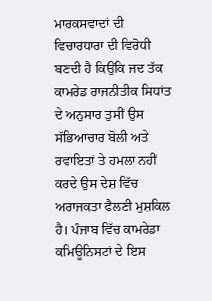ਮਾਰਕਸਵਾਦਾਂ ਦੀ ਵਿਚਾਰਧਾਰਾ ਦੀ ਵਿਰੋਧੀ ਬਣਦੀ ਹੈ ਕਿਉਂਕਿ ਜਦ ਤੱਕ ਕਾਮਰੇਡ ਰਾਜਨੀਤੀਕ ਸਿਧਾਂਤ ਦੇ ਅਨੁਸਾਰ ਤੁਸੀਂ ਉਸ ਸੱਭਿਆਚਾਰ ਬੋਲੀ ਅਤੇ ਰਵਾਇਤਾਂ ਤੇ ਹਮਲਾ ਨਹੀਂ ਕਰਦੇ ਉਸ ਦੇਸ਼ ਵਿੱਚ ਅਰਾਜਕਤਾ ਫੈਲਣੀ ਮੁਸ਼ਕਿਲ ਹੈ। ਪੰਜਾਬ ਵਿੱਚ ਕਾਮਰੇਡਾ ਕਮਿਊਨਿਸਟਾਂ ਦੇ ਇਸ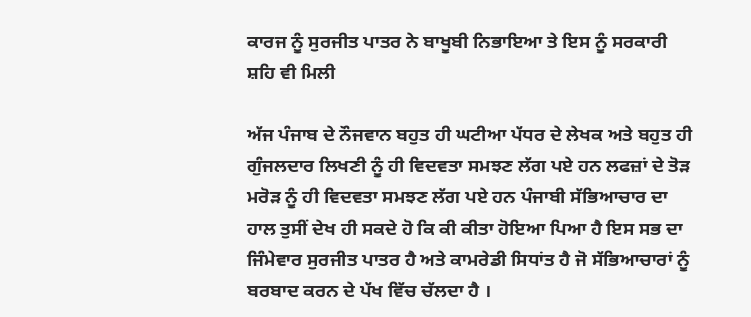ਕਾਰਜ ਨੂੰ ਸੁਰਜੀਤ ਪਾਤਰ ਨੇ ਬਾਖੂਬੀ ਨਿਭਾਇਆ ਤੇ ਇਸ ਨੂੰ ਸਰਕਾਰੀ ਸ਼ਹਿ ਵੀ ਮਿਲੀ

ਅੱਜ ਪੰਜਾਬ ਦੇ ਨੌਜਵਾਨ ਬਹੁਤ ਹੀ ਘਟੀਆ ਪੱਧਰ ਦੇ ਲੇਖਕ ਅਤੇ ਬਹੁਤ ਹੀ ਗੁੰਜਲਦਾਰ ਲਿਖਣੀ ਨੂੰ ਹੀ ਵਿਦਵਤਾ ਸਮਝਣ ਲੱਗ ਪਏ ਹਨ ਲਫਜ਼ਾਂ ਦੇ ਤੋੜ ਮਰੋੜ ਨੂੰ ਹੀ ਵਿਦਵਤਾ ਸਮਝਣ ਲੱਗ ਪਏ ਹਨ ਪੰਜਾਬੀ ਸੱਭਿਆਚਾਰ ਦਾ ਹਾਲ ਤੁਸੀਂ ਦੇਖ ਹੀ ਸਕਦੇ ਹੋ ਕਿ ਕੀ ਕੀਤਾ ਹੋਇਆ ਪਿਆ ਹੈ ਇਸ ਸਭ ਦਾ ਜਿੰਮੇਵਾਰ ਸੁਰਜੀਤ ਪਾਤਰ ਹੈ ਅਤੇ ਕਾਮਰੇਡੀ ਸਿਧਾਂਤ ਹੈ ਜੋ ਸੱਭਿਆਚਾਰਾਂ ਨੂੰ ਬਰਬਾਦ ਕਰਨ ਦੇ ਪੱਖ ਵਿੱਚ ਚੱਲਦਾ ਹੈ ।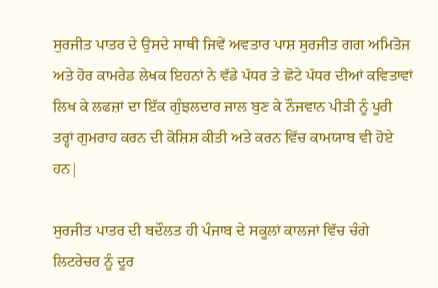ਸੁਰਜੀਤ ਪਾਤਰ ਦੇ ਉਸਦੇ ਸਾਥੀ ਜਿਵੇਂ ਅਵਤਾਰ ਪਾਸ਼ ਸੁਰਜੀਤ ਗਗ ਅਮਿਤੋਜ ਅਤੇ ਹੋਰ ਕਾਮਰੇਡ ਲੇਖਕ ਇਹਨਾਂ ਨੇ ਵੱਡੇ ਪੱਧਰ ਤੇ ਛੋਟੇ ਪੱਧਰ ਦੀਆਂ ਕਵਿਤਾਵਾਂ ਲਿਖ ਕੇ ਲਫਜ਼ਾਂ ਦਾ ਇੱਕ ਗੁੰਝਲਦਾਰ ਜਾਲ ਬੁਣ ਕੇ ਨੌਜਵਾਨ ਪੀੜੀ ਨੂੰ ਪੂਰੀ ਤਰ੍ਹਾਂ ਗੁਮਰਾਹ ਕਰਨ ਦੀ ਕੋਸ਼ਿਸ਼ ਕੀਤੀ ਅਤੇ ਕਰਨ ਵਿੱਚ ਕਾਮਯਾਬ ਵੀ ਹੋਏ ਹਨ|

ਸੁਰਜੀਤ ਪਾਤਰ ਦੀ ਬਦੌਲਤ ਹੀ ਪੰਜਾਬ ਦੇ ਸਕੂਲਾਂ ਕਾਲਜਾਂ ਵਿੱਚ ਚੰਗੇ ਲਿਟਰੇਚਰ ਨੂੰ ਦੂਰ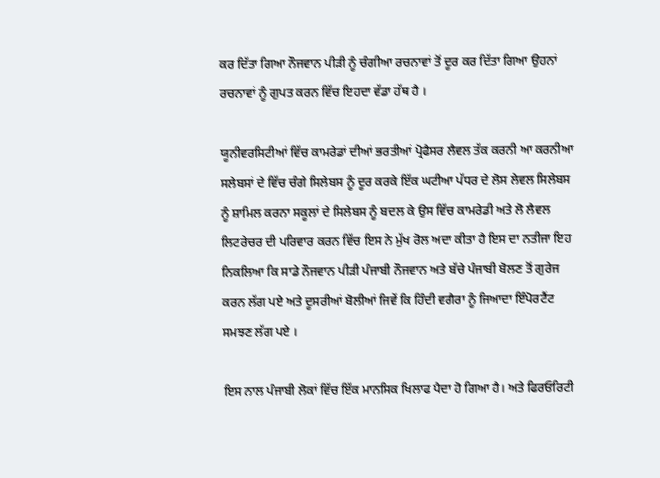ਕਰ ਦਿੱਤਾ ਗਿਆ ਨੌਜਵਾਨ ਪੀੜੀ ਨੂੰ ਚੰਗੀਆ ਰਚਨਾਵਾਂ ਤੋਂ ਦੂਰ ਕਰ ਦਿੱਤਾ ਗਿਆ ਉਹਨਾਂ ਰਚਨਾਵਾਂ ਨੂੰ ਗੁਪਤ ਕਰਨ ਵਿੱਚ ਇਹਦਾ ਵੱਡਾ ਹੱਥ ਹੈ ।

ਯੂਨੀਵਰਸਿਟੀਆਂ ਵਿੱਚ ਕਾਮਰੇਡਾਂ ਦੀਆਂ ਭਰਤੀਆਂ ਪ੍ਰੋਫੈਸਰ ਲੈਵਲ ਤੱਕ ਕਰਨੀ ਆ ਕਰਨੀਆ ਸਲੇਬਸਾਂ ਦੇ ਵਿੱਚ ਚੰਗੇ ਸਿਲੇਬਸ ਨੂੰ ਦੂਰ ਕਰਕੇ ਇੱਕ ਘਟੀਆ ਪੱਧਰ ਦੇ ਲੋਸ ਲੇਵਲ ਸਿਲੇਬਸ ਨੂੰ ਸ਼ਾਮਿਲ ਕਰਨਾ ਸਕੂਲਾਂ ਦੇ ਸਿਲੇਬਸ ਨੂੰ ਬਦਲ ਕੇ ਉਸ ਵਿੱਚ ਕਾਮਰੇਡੀ ਅਤੇ ਲੋ ਲੈਵਲ ਲਿਟਰੇਚਰ ਦੀ ਪਰਿਵਾਰ ਕਰਨ ਵਿੱਚ ਇਸ ਨੇ ਮੁੱਖ ਰੋਲ ਅਦਾ ਕੀਤਾ ਹੈ ਇਸ ਦਾ ਨਤੀਜਾ ਇਹ ਨਿਕਲਿਆ ਕਿ ਸਾਡੇ ਨੌਜਵਾਨ ਪੀੜੀ ਪੰਜਾਬੀ ਨੌਜਵਾਨ ਅਤੇ ਬੱਚੇ ਪੰਜਾਬੀ ਬੋਲਣ ਤੋਂ ਗੁਰੇਜ ਕਰਨ ਲੱਗ ਪਏ ਅਤੇ ਦੂਸਰੀਆਂ ਬੋਲੀਆਂ ਜਿਵੇਂ ਕਿ ਹਿੰਦੀ ਵਗੈਰਾ ਨੂੰ ਜਿਆਦਾ ਇੰਪੋਰਟੈਂਟ ਸਮਝਣ ਲੱਗ ਪਏ ।

ਇਸ ਨਾਲ ਪੰਜਾਬੀ ਲੋਕਾਂ ਵਿੱਚ ਇੱਕ ਮਾਨਸਿਕ ਖਿਲਾਫ ਪੈਦਾ ਹੋ ਗਿਆ ਹੈ। ਅਤੇ ਫਿਰਓਰਿਟੀ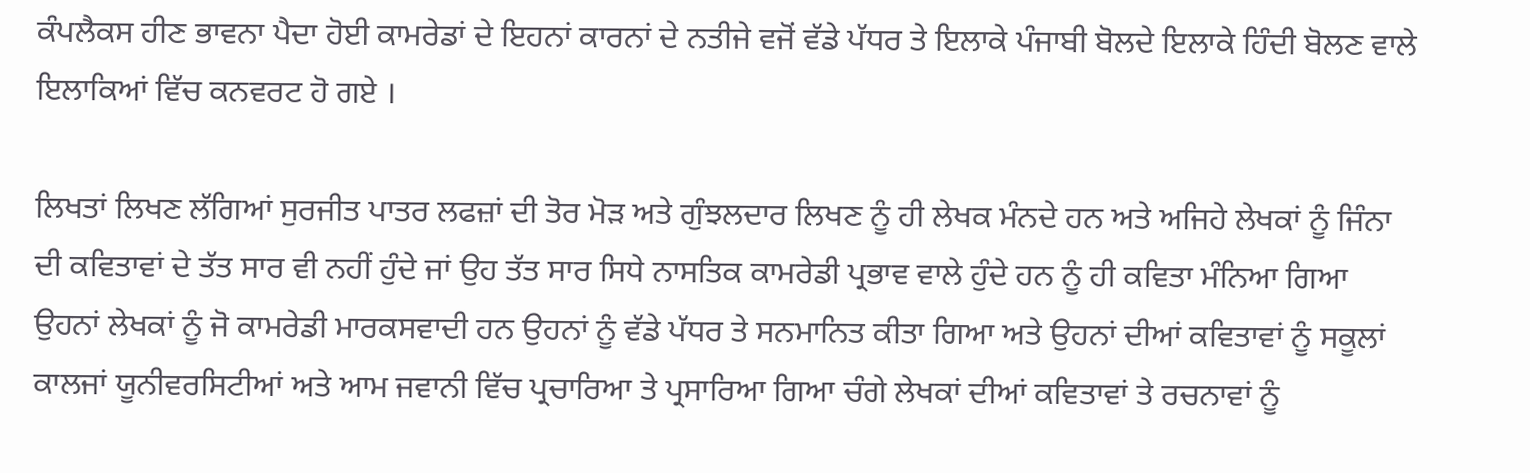ਕੰਪਲੈਕਸ ਹੀਣ ਭਾਵਨਾ ਪੈਦਾ ਹੋਈ ਕਾਮਰੇਡਾਂ ਦੇ ਇਹਨਾਂ ਕਾਰਨਾਂ ਦੇ ਨਤੀਜੇ ਵਜੋਂ ਵੱਡੇ ਪੱਧਰ ਤੇ ਇਲਾਕੇ ਪੰਜਾਬੀ ਬੋਲਦੇ ਇਲਾਕੇ ਹਿੰਦੀ ਬੋਲਣ ਵਾਲੇ ਇਲਾਕਿਆਂ ਵਿੱਚ ਕਨਵਰਟ ਹੋ ਗਏ ।

ਲਿਖਤਾਂ ਲਿਖਣ ਲੱਗਿਆਂ ਸੁਰਜੀਤ ਪਾਤਰ ਲਫਜ਼ਾਂ ਦੀ ਤੋਰ ਮੋੜ ਅਤੇ ਗੁੰਝਲਦਾਰ ਲਿਖਣ ਨੂੰ ਹੀ ਲੇਖਕ ਮੰਨਦੇ ਹਨ ਅਤੇ ਅਜਿਹੇ ਲੇਖਕਾਂ ਨੂੰ ਜਿੰਨਾ ਦੀ ਕਵਿਤਾਵਾਂ ਦੇ ਤੱਤ ਸਾਰ ਵੀ ਨਹੀਂ ਹੁੰਦੇ ਜਾਂ ਉਹ ਤੱਤ ਸਾਰ ਸਿਧੇ ਨਾਸਤਿਕ ਕਾਮਰੇਡੀ ਪ੍ਰਭਾਵ ਵਾਲੇ ਹੁੰਦੇ ਹਨ ਨੂੰ ਹੀ ਕਵਿਤਾ ਮੰਨਿਆ ਗਿਆ ਉਹਨਾਂ ਲੇਖਕਾਂ ਨੂੰ ਜੋ ਕਾਮਰੇਡੀ ਮਾਰਕਸਵਾਦੀ ਹਨ ਉਹਨਾਂ ਨੂੰ ਵੱਡੇ ਪੱਧਰ ਤੇ ਸਨਮਾਨਿਤ ਕੀਤਾ ਗਿਆ ਅਤੇ ਉਹਨਾਂ ਦੀਆਂ ਕਵਿਤਾਵਾਂ ਨੂੰ ਸਕੂਲਾਂ ਕਾਲਜਾਂ ਯੂਨੀਵਰਸਿਟੀਆਂ ਅਤੇ ਆਮ ਜਵਾਨੀ ਵਿੱਚ ਪ੍ਰਚਾਰਿਆ ਤੇ ਪ੍ਰਸਾਰਿਆ ਗਿਆ ਚੰਗੇ ਲੇਖਕਾਂ ਦੀਆਂ ਕਵਿਤਾਵਾਂ ਤੇ ਰਚਨਾਵਾਂ ਨੂੰ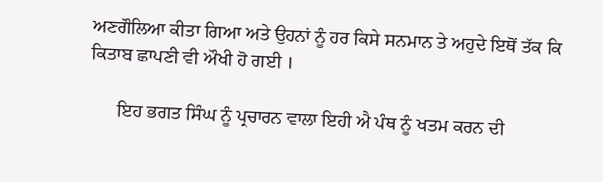ਅਣਗੌਲਿਆ ਕੀਤਾ ਗਿਆ ਅਤੇ ਉਹਨਾਂ ਨੂੰ ਹਰ ਕਿਸੇ ਸਨਮਾਨ ਤੇ ਅਹੁਦੇ ਇਥੋਂ ਤੱਕ ਕਿ ਕਿਤਾਬ ਛਾਪਣੀ ਵੀ ਔਖੀ ਹੋ ਗਈ ।

      ਇਹ ਭਗਤ ਸਿੰਘ ਨੂੰ ਪ੍ਰਚਾਰਨ ਵਾਲਾ ਇਹੀ ਐ ਪੰਥ ਨੂੰ ਖਤਮ ਕਰਨ ਦੀ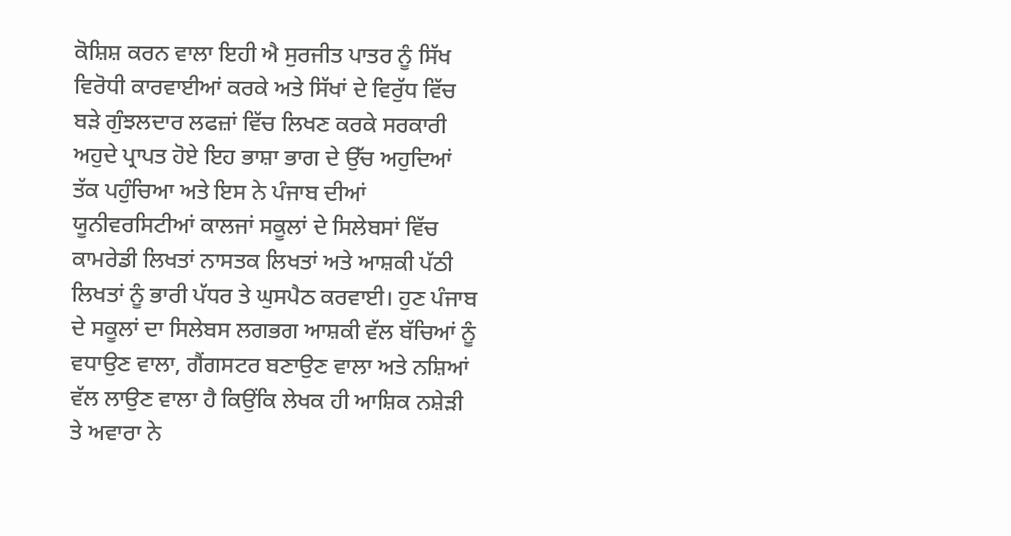ਕੋਸ਼ਿਸ਼ ਕਰਨ ਵਾਲਾ ਇਹੀ ਐ ਸੁਰਜੀਤ ਪਾਤਰ ਨੂੰ ਸਿੱਖ ਵਿਰੋਧੀ ਕਾਰਵਾਈਆਂ ਕਰਕੇ ਅਤੇ ਸਿੱਖਾਂ ਦੇ ਵਿਰੁੱਧ ਵਿੱਚ ਬੜੇ ਗੁੰਝਲਦਾਰ ਲਫਜ਼ਾਂ ਵਿੱਚ ਲਿਖਣ ਕਰਕੇ ਸਰਕਾਰੀ ਅਹੁਦੇ ਪ੍ਰਾਪਤ ਹੋਏ ਇਹ ਭਾਸ਼ਾ ਭਾਗ ਦੇ ਉੱਚ ਅਹੁਦਿਆਂ ਤੱਕ ਪਹੁੰਚਿਆ ਅਤੇ ਇਸ ਨੇ ਪੰਜਾਬ ਦੀਆਂ ਯੂਨੀਵਰਸਿਟੀਆਂ ਕਾਲਜਾਂ ਸਕੂਲਾਂ ਦੇ ਸਿਲੇਬਸਾਂ ਵਿੱਚ ਕਾਮਰੇਡੀ ਲਿਖਤਾਂ ਨਾਸਤਕ ਲਿਖਤਾਂ ਅਤੇ ਆਸ਼ਕੀ ਪੱਠੀ ਲਿਖਤਾਂ ਨੂੰ ਭਾਰੀ ਪੱਧਰ ਤੇ ਘੁਸਪੈਠ ਕਰਵਾਈ। ਹੁਣ ਪੰਜਾਬ ਦੇ ਸਕੂਲਾਂ ਦਾ ਸਿਲੇਬਸ ਲਗਭਗ ਆਸ਼ਕੀ ਵੱਲ ਬੱਚਿਆਂ ਨੂੰ ਵਧਾਉਣ ਵਾਲਾ, ਗੈਂਗਸਟਰ ਬਣਾਉਣ ਵਾਲਾ ਅਤੇ ਨਸ਼ਿਆਂ ਵੱਲ ਲਾਉਣ ਵਾਲਾ ਹੈ ਕਿਉਂਕਿ ਲੇਖਕ ਹੀ ਆਸ਼ਿਕ ਨਸ਼ੇੜੀ ਤੇ ਅਵਾਰਾ ਨੇ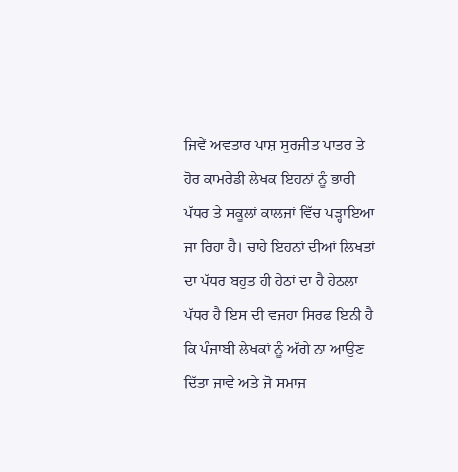ਜਿਵੇਂ ਅਵਤਾਰ ਪਾਸ਼ ਸੁਰਜੀਤ ਪਾਤਰ ਤੇ ਹੋਰ ਕਾਮਰੇਡੀ ਲੇਖਕ ਇਹਨਾਂ ਨੂੰ ਭਾਰੀ ਪੱਧਰ ਤੇ ਸਕੂਲਾਂ ਕਾਲਜਾਂ ਵਿੱਚ ਪੜ੍ਹਾਇਆ ਜਾ ਰਿਹਾ ਹੈ। ਚਾਹੇ ਇਹਨਾਂ ਦੀਆਂ ਲਿਖਤਾਂ ਦਾ ਪੱਧਰ ਬਹੁਤ ਹੀ ਹੇਠਾਂ ਦਾ ਹੈ ਹੇਠਲਾ ਪੱਧਰ ਹੈ ਇਸ ਦੀ ਵਜਹਾ ਸਿਰਫ ਇਨੀ ਹੈ ਕਿ ਪੰਜਾਬੀ ਲੇਖਕਾਂ ਨੂੰ ਅੱਗੇ ਨਾ ਆਉਣ ਦਿੱਤਾ ਜਾਵੇ ਅਤੇ ਜੋ ਸਮਾਜ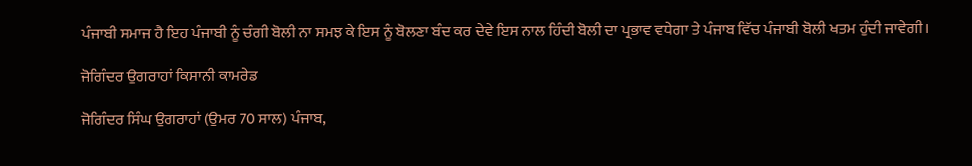ਪੰਜਾਬੀ ਸਮਾਜ ਹੈ ਇਹ ਪੰਜਾਬੀ ਨੂੰ ਚੰਗੀ ਬੋਲੀ ਨਾ ਸਮਝ ਕੇ ਇਸ ਨੂੰ ਬੋਲਣਾ ਬੰਦ ਕਰ ਦੇਵੇ ਇਸ ਨਾਲ ਹਿੰਦੀ ਬੋਲੀ ਦਾ ਪ੍ਰਭਾਵ ਵਧੇਗਾ ਤੇ ਪੰਜਾਬ ਵਿੱਚ ਪੰਜਾਬੀ ਬੋਲੀ ਖਤਮ ਹੁੰਦੀ ਜਾਵੇਗੀ।

ਜੋਗਿੰਦਰ ਉਗਰਾਹਾਂ ਕਿਸਾਨੀ ਕਾਮਰੇਡ

ਜੋਗਿੰਦਰ ਸਿੰਘ ਉਗਰਾਹਾਂ (ਉਮਰ 70 ਸਾਲ) ਪੰਜਾਬ,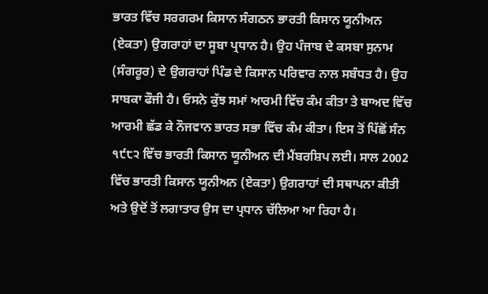ਭਾਰਤ ਵਿੱਚ ਸਰਗਰਮ ਕਿਸਾਨ ਸੰਗਠਨ ਭਾਰਤੀ ਕਿਸਾਨ ਯੂਨੀਅਨ (ਏਕਤਾ) ਉਗਰਾਹਾਂ ਦਾ ਸੂਬਾ ਪ੍ਰਧਾਨ ਹੈ। ਉਹ ਪੰਜਾਬ ਦੇ ਕਸਬਾ ਸੁਨਾਮ (ਸੰਗਰੂਰ) ਦੇ ਉਗਰਾਹਾਂ ਪਿੰਡ ਦੇ ਕਿਸਾਨ ਪਰਿਵਾਰ ਨਾਲ ਸਬੰਧਤ ਹੈ। ਉਹ ਸਾਬਕਾ ਫੌਜੀ ਹੈ। ਓਸਨੇ ਕੁੱਝ ਸਮਾਂ ਆਰਮੀ ਵਿੱਚ ਕੰਮ ਕੀਤਾ ਤੇ ਬਾਅਦ ਵਿੱਚ ਆਰਮੀ ਛੱਡ ਕੇ ਨੌਜਵਾਨ ਭਾਰਤ ਸਭਾ ਵਿੱਚ ਕੰਮ ਕੀਤਾ। ਇਸ ਤੋਂ ਪਿੱਛੋਂ ਸੰਨ ੧੯੮੨ ਵਿੱਚ ਭਾਰਤੀ ਕਿਸਾਨ ਯੂਨੀਅਨ ਦੀ ਮੈਂਬਰਸ਼ਿਪ ਲਈ। ਸਾਲ 2002 ਵਿੱਚ ਭਾਰਤੀ ਕਿਸਾਨ ਯੂਨੀਅਨ (ਏਕਤਾ) ਉਗਰਾਹਾਂ ਦੀ ਸਥਾਪਨਾ ਕੀਤੀ ਅਤੇ ਉਦੋਂ ਤੋਂ ਲਗਾਤਾਰ ਉਸ ਦਾ ਪ੍ਰਧਾਨ ਚੱਲਿਆ ਆ ਰਿਹਾ ਹੈ।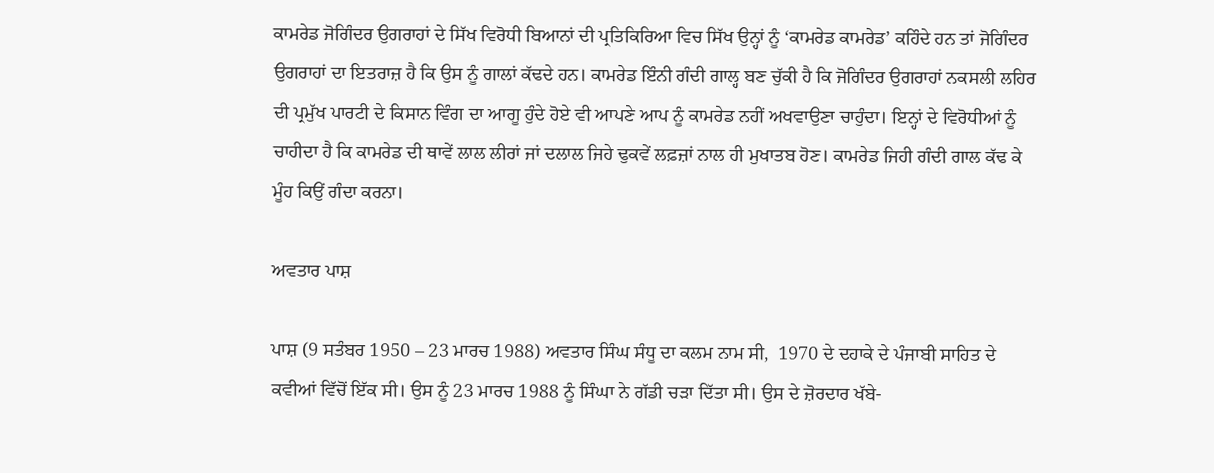ਕਾਮਰੇਡ ਜੋਗਿੰਦਰ ਉਗਰਾਹਾਂ ਦੇ ਸਿੱਖ ਵਿਰੋਧੀ ਬਿਆਨਾਂ ਦੀ ਪ੍ਰਤਿਕਿਰਿਆ ਵਿਚ ਸਿੱਖ ਉਨ੍ਹਾਂ ਨੂੰ ‘ਕਾਮਰੇਡ ਕਾਮਰੇਡ’ ਕਹਿੰਦੇ ਹਨ ਤਾਂ ਜੋਗਿੰਦਰ ਉਗਰਾਹਾਂ ਦਾ ਇਤਰਾਜ਼ ਹੈ ਕਿ ਉਸ ਨੂੰ ਗਾਲਾਂ ਕੱਢਦੇ ਹਨ। ਕਾਮਰੇਡ ਇੰਨੀ ਗੰਦੀ ਗਾਲ੍ਹ ਬਣ ਚੁੱਕੀ ਹੈ ਕਿ ਜੋਗਿੰਦਰ ਉਗਰਾਹਾਂ ਨਕਸਲੀ ਲਹਿਰ ਦੀ ਪ੍ਰਮੁੱਖ ਪਾਰਟੀ ਦੇ ਕਿਸਾਨ ਵਿੰਗ ਦਾ ਆਗੂ ਹੁੰਦੇ ਹੋਏ ਵੀ ਆਪਣੇ ਆਪ ਨੂੰ ਕਾਮਰੇਡ ਨਹੀਂ ਅਖਵਾਉਣਾ ਚਾਹੁੰਦਾ। ਇਨ੍ਹਾਂ ਦੇ ਵਿਰੋਧੀਆਂ ਨੂੰ ਚਾਹੀਦਾ ਹੈ ਕਿ ਕਾਮਰੇਡ ਦੀ ਥਾਵੇਂ ਲਾਲ ਲੀਰਾਂ ਜਾਂ ਦਲਾਲ ਜਿਹੇ ਢੁਕਵੇਂ ਲਫ਼ਜ਼ਾਂ ਨਾਲ ਹੀ ਮੁਖਾਤਬ ਹੋਣ। ਕਾਮਰੇਡ ਜਿਹੀ ਗੰਦੀ ਗਾਲ ਕੱਢ ਕੇ ਮੂੰਹ ਕਿਉਂ ਗੰਦਾ ਕਰਨਾ।

ਅਵਤਾਰ ਪਾਸ਼

ਪਾਸ਼ (9 ਸਤੰਬਰ 1950 – 23 ਮਾਰਚ 1988) ਅਵਤਾਰ ਸਿੰਘ ਸੰਧੂ ਦਾ ਕਲਮ ਨਾਮ ਸੀ,  1970 ਦੇ ਦਹਾਕੇ ਦੇ ਪੰਜਾਬੀ ਸਾਹਿਤ ਦੇ ਕਵੀਆਂ ਵਿੱਚੋਂ ਇੱਕ ਸੀ। ਉਸ ਨੂੰ 23 ਮਾਰਚ 1988 ਨੂੰ ਸਿੰਘਾ ਨੇ ਗੱਡੀ ਚੜਾ ਦਿੱਤਾ ਸੀ। ਉਸ ਦੇ ਜ਼ੋਰਦਾਰ ਖੱਬੇ-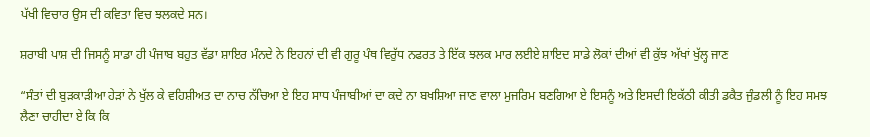ਪੱਖੀ ਵਿਚਾਰ ਉਸ ਦੀ ਕਵਿਤਾ ਵਿਚ ਝਲਕਦੇ ਸਨ।

ਸ਼ਰਾਬੀ ਪਾਸ਼ ਦੀ ਜਿਸਨੂੰ ਸਾਡਾ ਹੀ ਪੰਜਾਬ ਬਹੁਤ ਵੱਡਾ ਸ਼ਾਇਰ ਮੰਨਦੇ ਨੇ ਇਹਨਾਂ ਦੀ ਵੀ ਗੁਰੂ ਪੰਥ ਵਿਰੁੱਧ ਨਫਰਤ ਤੇ ਇੱਕ ਝਲਕ ਮਾਰ ਲਈਏ ਸ਼ਾਇਦ ਸਾਡੇ ਲੋਕਾਂ ਦੀਆਂ ਵੀ ਕੁੱਝ ਅੱਖਾਂ ਖੁੱਲ੍ਹ ਜਾਣ

“ਸੰਤਾਂ ਦੀ ਬੁੜਕਾੜੀਆ ਹੇੜਾਂ ਨੇ ਖੁੱਲ ਕੇ ਵਹਿਸ਼ੀਅਤ ਦਾ ਨਾਚ ਨੱਚਿਆ ਏ ਇਹ ਸਾਧ ਪੰਜਾਬੀਆਂ ਦਾ ਕਦੇ ਨਾ ਬਖਸ਼ਿਆ ਜਾਣ ਵਾਲਾ ਮੁਜਰਿਮ ਬਣਗਿਆ ਏ ਇਸਨੂੰ ਅਤੇ ਇਸਦੀ ਇਕੱਠੀ ਕੀਤੀ ਡਕੈਤ ਜੁੰਡਲੀ ਨੂੰ ਇਹ ਸਮਝ ਲੈਣਾ ਚਾਹੀਦਾ ਏ ਕਿ ਕਿ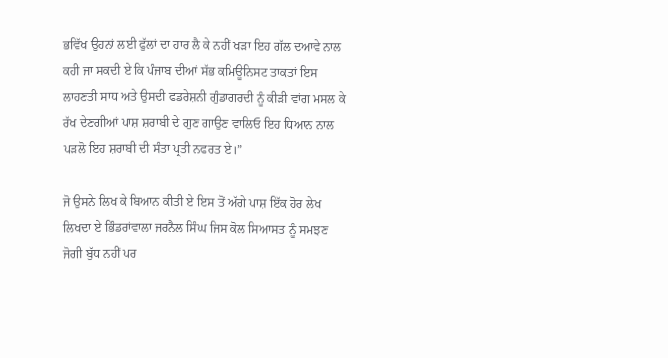ਭਵਿੱਖ ਉਹਨਾਂ ਲਈ ਫੁੱਲਾਂ ਦਾ ਹਾਰ ਲੈ ਕੇ ਨਹੀਂ ਖੜਾ ਇਹ ਗੱਲ ਦਆਵੇ ਨਾਲ ਕਹੀ ਜਾ ਸਕਦੀ ਏ ਕਿ ਪੰਜਾਬ ਦੀਆਂ ਸੱਭ ਕਮਿਊਨਿਸਟ ਤਾਕਤਾਂ ਇਸ ਲਾਹਣਤੀ ਸਾਧ ਅਤੇ ਉਸਦੀ ਫਡਰੇਸ਼ਨੀ ਗੁੰਡਾਗਰਦੀ ਨੂੰ ਕੀੜੀ ਵਾਂਗ ਮਸਲ ਕੇ ਰੱਖ ਦੇਣਗੀਆਂ ਪਾਸ਼ ਸ਼ਰਾਬੀ ਦੇ ਗੁਣ ਗਾਉਣ ਵਾਲਿਓ ਇਹ ਧਿਆਨ ਨਾਲ ਪੜਲੋ ਇਹ ਸ਼ਰਾਬੀ ਦੀ ਸੰਤਾ ਪ੍ਰਤੀ ਨਫਰਤ ਏ।”

ਜੋ ਉਸਨੇ ਲਿਖ ਕੇ ਬਿਆਨ ਕੀਤੀ ਏ ਇਸ ਤੋਂ ਅੱਗੇ ਪਾਸ਼ ਇੱਕ ਹੋਰ ਲੇਖ ਲਿਖਦਾ ਏ ਭਿੰਡਰਾਂਵਾਲਾ ਜਰਨੈਲ ਸਿੰਘ ਜਿਸ ਕੋਲ ਸਿਆਸਤ ਨੂੰ ਸਮਝਣ ਜੋਗੀ ਬੁੱਧ ਨਹੀਂ ਪਰ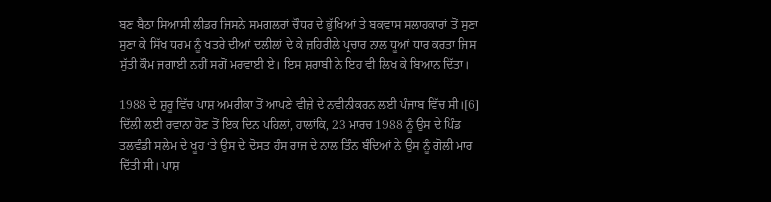ਬਣ ਬੈਠਾ ਸਿਆਸੀ ਲੀਡਰ ਜਿਸਨੇ ਸਮਗਲਰਾਂ ਚੌਧਰ ਦੇ ਭੁੱਖਿਆਂ ਤੇ ਬਕਵਾਸ ਸਲਾਹਕਾਰਾਂ ਤੋਂ ਸੁਣਾ ਸੁਣਾ ਕੇ ਸਿੱਖ ਧਰਮ ਨੂੰ ਖਤਰੇ ਦੀਆਂ ਦਲੀਲਾਂ ਦੇ ਕੇ ਜ਼ਹਿਰੀਲੇ ਪ੍ਰਚਾਰ ਨਾਲ ਧੂਆਂ ਧਾਰ ਕਰਤਾ ਜਿਸ ਸੁੱਤੀ ਕੌਮ ਜਗਾਈ ਨਹੀਂ ਸਗੋਂ ਮਰਵਾਈ ਏ। ਇਸ ਸ਼ਰਾਬੀ ਨੇ ਇਹ ਵੀ ਲਿਖ ਕੇ ਬਿਆਨ ਦਿੱਤਾ।

1988 ਦੇ ਸ਼ੁਰੂ ਵਿੱਚ ਪਾਸ਼ ਅਮਰੀਕਾ ਤੋਂ ਆਪਣੇ ਵੀਜ਼ੇ ਦੇ ਨਵੀਨੀਕਰਨ ਲਈ ਪੰਜਾਬ ਵਿੱਚ ਸੀ।[6] ਦਿੱਲੀ ਲਈ ਰਵਾਨਾ ਹੋਣ ਤੋਂ ਇਕ ਦਿਨ ਪਹਿਲਾਂ, ਹਾਲਾਂਕਿ, 23 ਮਾਰਚ 1988 ਨੂੰ ਉਸ ਦੇ ਪਿੰਡ ਤਲਵੰਡੀ ਸਲੇਮ ਦੇ ਖੂਹ ‘ਤੇ ਉਸ ਦੇ ਦੋਸਤ ਹੰਸ ਰਾਜ ਦੇ ਨਾਲ ਤਿੰਨ ਬੰਦਿਆਂ ਨੇ ਉਸ ਨੂੰ ਗੋਲੀ ਮਾਰ ਦਿੱਤੀ ਸੀ। ਪਾਸ਼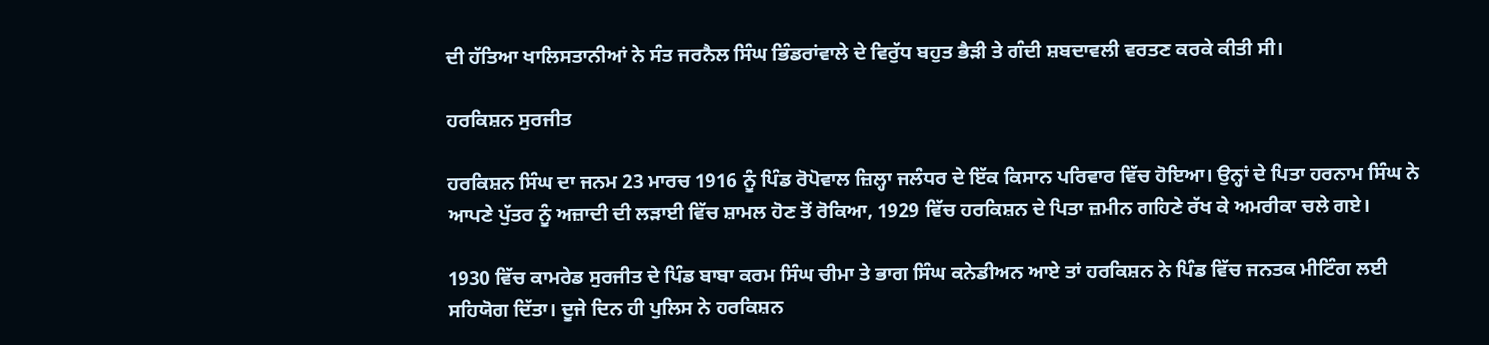ਦੀ ਹੱਤਿਆ ਖਾਲਿਸਤਾਨੀਆਂ ਨੇ ਸੰਤ ਜਰਨੈਲ ਸਿੰਘ ਭਿੰਡਰਾਂਵਾਲੇ ਦੇ ਵਿਰੁੱਧ ਬਹੁਤ ਭੈੜੀ ਤੇ ਗੰਦੀ ਸ਼ਬਦਾਵਲੀ ਵਰਤਣ ਕਰਕੇ ਕੀਤੀ ਸੀ।

ਹਰਕਿਸ਼ਨ ਸੁਰਜੀਤ

ਹਰਕਿਸ਼ਨ ਸਿੰਘ ਦਾ ਜਨਮ 23 ਮਾਰਚ 1916 ਨੂੰ ਪਿੰਡ ਰੋਪੋਵਾਲ ਜ਼ਿਲ੍ਹਾ ਜਲੰਧਰ ਦੇ ਇੱਕ ਕਿਸਾਨ ਪਰਿਵਾਰ ਵਿੱਚ ਹੋਇਆ। ਉਨ੍ਹਾਂ ਦੇ ਪਿਤਾ ਹਰਨਾਮ ਸਿੰਘ ਨੇ ਆਪਣੇ ਪੁੱਤਰ ਨੂੰ ਅਜ਼ਾਦੀ ਦੀ ਲੜਾਈ ਵਿੱਚ ਸ਼ਾਮਲ ਹੋਣ ਤੋਂ ਰੋਕਿਆ, 1929 ਵਿੱਚ ਹਰਕਿਸ਼ਨ ਦੇ ਪਿਤਾ ਜ਼ਮੀਨ ਗਹਿਣੇ ਰੱਖ ਕੇ ਅਮਰੀਕਾ ਚਲੇ ਗਏ।

1930 ਵਿੱਚ ਕਾਮਰੇਡ ਸੁਰਜੀਤ ਦੇ ਪਿੰਡ ਬਾਬਾ ਕਰਮ ਸਿੰਘ ਚੀਮਾ ਤੇ ਭਾਗ ਸਿੰਘ ਕਨੇਡੀਅਨ ਆਏ ਤਾਂ ਹਰਕਿਸ਼ਨ ਨੇ ਪਿੰਡ ਵਿੱਚ ਜਨਤਕ ਮੀਟਿੰਗ ਲਈ ਸਹਿਯੋਗ ਦਿੱਤਾ। ਦੂਜੇ ਦਿਨ ਹੀ ਪੁਲਿਸ ਨੇ ਹਰਕਿਸ਼ਨ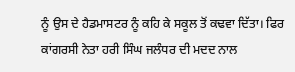ਨੂੰ ਉਸ ਦੇ ਹੈਡਮਾਸਟਰ ਨੂੰ ਕਹਿ ਕੇ ਸਕੂਲ ਤੋਂ ਕਢਵਾ ਦਿੱਤਾ। ਫਿਰ ਕਾਂਗਰਸੀ ਨੇਤਾ ਹਰੀ ਸਿੰਘ ਜਲੰਧਰ ਦੀ ਮਦਦ ਨਾਲ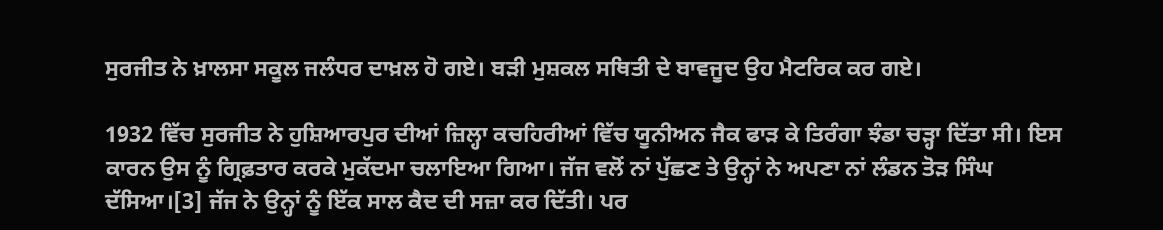ਸੁਰਜੀਤ ਨੇ ਖ਼ਾਲਸਾ ਸਕੂਲ ਜਲੰਧਰ ਦਾਖ਼ਲ ਹੋ ਗਏ। ਬੜੀ ਮੁਸ਼ਕਲ ਸਥਿਤੀ ਦੇ ਬਾਵਜੂਦ ਉਹ ਮੈਟਰਿਕ ਕਰ ਗਏ।

1932 ਵਿੱਚ ਸੁਰਜੀਤ ਨੇ ਹੁਸ਼ਿਆਰਪੁਰ ਦੀਆਂ ਜ਼ਿਲ੍ਹਾ ਕਚਹਿਰੀਆਂ ਵਿੱਚ ਯੂਨੀਅਨ ਜੈਕ ਫਾੜ ਕੇ ਤਿਰੰਗਾ ਝੰਡਾ ਚੜ੍ਹਾ ਦਿੱਤਾ ਸੀ। ਇਸ ਕਾਰਨ ਉਸ ਨੂੰ ਗ੍ਰਿਫ਼ਤਾਰ ਕਰਕੇ ਮੁਕੱਦਮਾ ਚਲਾਇਆ ਗਿਆ। ਜੱਜ ਵਲੋਂ ਨਾਂ ਪੁੱਛਣ ਤੇ ਉਨ੍ਹਾਂ ਨੇ ਅਪਣਾ ਨਾਂ ਲੰਡਨ ਤੋੜ ਸਿੰਘ ਦੱਸਿਆ।[3] ਜੱਜ ਨੇ ਉਨ੍ਹਾਂ ਨੂੰ ਇੱਕ ਸਾਲ ਕੈਦ ਦੀ ਸਜ਼ਾ ਕਰ ਦਿੱਤੀ। ਪਰ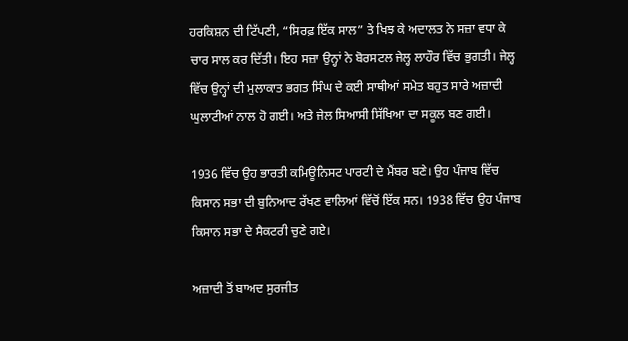ਹਰਕਿਸ਼ਨ ਦੀ ਟਿੱਪਣੀ, “ਸਿਰਫ਼ ਇੱਕ ਸਾਲ” ਤੇ ਖਿਝ ਕੇ ਅਦਾਲਤ ਨੇ ਸਜ਼ਾ ਵਧਾ ਕੇ ਚਾਰ ਸਾਲ ਕਰ ਦਿੱਤੀ। ਇਹ ਸਜ਼ਾ ਉਨ੍ਹਾਂ ਨੇ ਬੋਰਸਟਲ ਜੇਲ੍ਹ ਲਾਹੌਰ ਵਿੱਚ ਭੁਗਤੀ। ਜੇਲ੍ਹ ਵਿੱਚ ਉਨ੍ਹਾਂ ਦੀ ਮੁਲਾਕਾਤ ਭਗਤ ਸਿੰਘ ਦੇ ਕਈ ਸਾਥੀਆਂ ਸਮੇਤ ਬਹੁਤ ਸਾਰੇ ਅਜ਼ਾਦੀ ਘੁਲਾਟੀਆਂ ਨਾਲ ਹੋ ਗਈ। ਅਤੇ ਜੇਲ ਸਿਆਸੀ ਸਿੱਖਿਆ ਦਾ ਸਕੂਲ ਬਣ ਗਈ।

1936 ਵਿੱਚ ਉਹ ਭਾਰਤੀ ਕਮਿਊਨਿਸਟ ਪਾਰਟੀ ਦੇ ਮੈਂਬਰ ਬਣੇ। ਉਹ ਪੰਜਾਬ ਵਿੱਚ ਕਿਸਾਨ ਸਭਾ ਦੀ ਬੁਨਿਆਦ ਰੱਖਣ ਵਾਲਿਆਂ ਵਿੱਚੋਂ ਇੱਕ ਸਨ। 1938 ਵਿੱਚ ਉਹ ਪੰਜਾਬ ਕਿਸਾਨ ਸਭਾ ਦੇ ਸੈਕਟਰੀ ਚੁਣੇ ਗਏ।

ਅਜ਼ਾਦੀ ਤੋਂ ਬਾਅਦ ਸੁਰਜੀਤ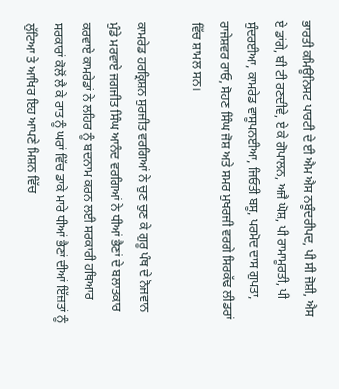ਭਾਰਤੀ ਕਮਿਊਨਿਸਟ ਪਾਰਟੀ ਦੇ ਈ ਐਮ ਐਸ ਨਬੂੰਦਰੀਪਦ, ਪੀ ਸੀ ਜੋਸ਼ੀ, ਐਸ ਏ ਡਾਂਗੇ, ਬੀ ਟੀ ਰਣਦੀਵੇ, ਏ ਕੇ ਗੋਪਾਲਨ, ਅਜੈ ਘੋਸ਼, ਪੀ ਰਾਮਾਮੂਰਤੀ, ਪੀ ਸੁੰਦਰਈਆ, ਕਾਮਰੇਡ ਵਾਸੂਪਨਈਆ, ਜਿਓਤੀ ਬਸੂ, ਪਰਮੋਦ ਦਾਸ ਗੁਪਤਾ, ਰਾਜੇਸ਼ਵਰ ਰਾਓ, ਸੋਹਣ ਸਿੰਘ ਜੋਸ਼ ਅਤੇ ਸਮਰ ਮੁਖਰਜੀ ਵਰਗੇ ਸਿਰਕੱਢ ਲੀਡਰਾਂ ਵਿੱਚ ਸ਼ਾਮਲ ਸਨ।

ਕਾਮਰੇਡ ਹਰਕ੍ਰਿਸ਼ਨ ਸੁਰਜੀਤ ਵਰਗਿਆਂ ਨੇ ਚੁਣ ਚੁਣ ਕੇ ਗੁਰੂ ਪੰਥ ਦੇ ਨੋਜਵਾਨ ਮੁੰਡੇ ਮਰਵਾਏ ਜਗਜੀਤ ਸਿੰਘ ਆਨੰਦ ਵਰਗਿਆਂ ਨੇ ਧੀਆਂ ਭੈਣਾਂ ਦੇ ਬਲਾਤਕਾਰ ਕਰਵਾਏ ਕਾਮਰੇਡਾਂ ਨੇ ਲਹਿਰ ਨੂੰ ਬਦਨਾਮ ਕਰਨ ਲਈ ਸਰਕਾਰੀ ਹਥਿਆਰ ਸਰਕਾਰਾਂ ਕੋਲੋਂ ਲੈ ਕੇ ਰਾਤ ਨੂੰ ਘਰਾਂ ਵਿੱਚ ਡਾਕੇ ਮਾਰੇ ਧੀਆਂ ਭੈਣਾਂ ਦੀਆਂ ਇੱਜ਼ਤਾਂ ਨੂੰ ਲੁੱਟਿਆ ਤੇ ਆਖਿਰ ਇਹ ਆਪਣੇ ਮਿਸ਼ਨ ਵਿੱਚ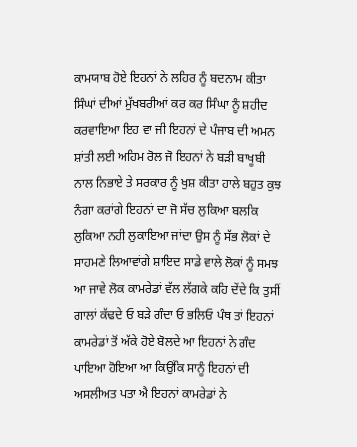ਕਾਮਯਾਬ ਹੋਏ ਇਹਨਾਂ ਨੇ ਲਹਿਰ ਨੂੰ ਬਦਨਾਮ ਕੀਤਾ ਸਿੰਘਾਂ ਦੀਆਂ ਮੁੱਖਬਰੀਆਂ ਕਰ ਕਰ ਸਿੰਘਾ ਨੂੰ ਸ਼ਹੀਦ ਕਰਵਾਇਆ ਇਹ ਵਾ ਜੀ ਇਹਨਾਂ ਦੇ ਪੰਜਾਬ ਦੀ ਅਮਨ ਸ਼ਾਂਤੀ ਲਈ ਅਹਿਮ ਰੋਲ ਜੋ ਇਹਨਾਂ ਨੇ ਬੜੀ ਬਾਖੂਬੀ ਨਾਲ ਨਿਭਾਏ ਤੇ ਸਰਕਾਰ ਨੂੰ ਖੁਸ਼ ਕੀਤਾ ਹਾਲੇ ਬਹੁਤ ਕੁਝ ਨੰਗਾ ਕਰਾਂਗੇ ਇਹਨਾਂ ਦਾ ਜੋ ਸੱਚ ਲੁਕਿਆ ਬਲਕਿ ਲੁਕਿਆ ਨਹੀ ਲੁਕਾਇਆ ਜਾਂਦਾ ਉਸ ਨੂੰ ਸੱਭ ਲੋਕਾਂ ਦੇ ਸਾਹਮਣੇ ਲਿਆਵਾਂਗੇ ਸ਼ਾਇਦ ਸਾਡੇ ਵਾਲੇ ਲੋਕਾਂ ਨੂੰ ਸਮਝ ਆ ਜਾਵੇ ਲੋਕ ਕਾਮਰੇਡਾਂ ਵੱਲ ਲੱਗਕੇ ਕਹਿ ਦੇਂਦੇ ਕਿ ਤੁਸੀਂ ਗਾਲਾਂ ਕੱਢਦੇ ਓ ਬੜੇ ਗੰਦਾ ਓ ਭਲਿਓ ਪੰਥ ਤਾਂ ਇਹਨਾਂ ਕਾਮਰੇਡਾਂ ਤੋਂ ਅੱਕੇ ਹੋਏ ਬੋਲਦੇ ਆ ਇਹਨਾਂ ਨੇ ਗੰਦ ਪਾਇਆ ਹੋਇਆ ਆ ਕਿਉਂਕਿ ਸਾਨੂੰ ਇਹਨਾਂ ਦੀ ਅਸਲੀਅਤ ਪਤਾ ਐ ਇਹਨਾਂ ਕਾਮਰੇਡਾਂ ਨੇ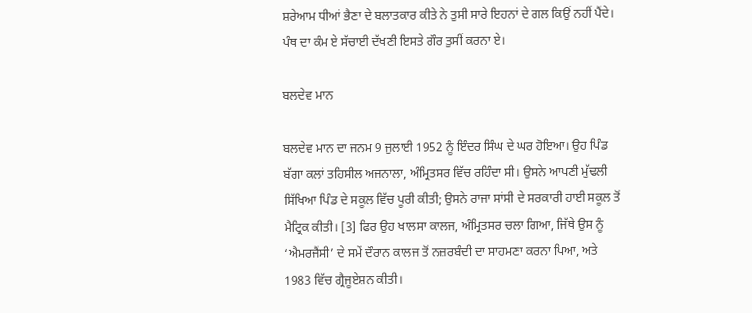ਸ਼ਰੇਆਮ ਧੀਆਂ ਭੈਣਾ ਦੇ ਬਲਾਤਕਾਰ ਕੀਤੇ ਨੇ ਤੁਸੀ ਸਾਰੇ ਇਹਨਾਂ ਦੇ ਗਲ ਕਿਉਂ ਨਹੀਂ ਪੈਂਦੇ। ਪੰਥ ਦਾ ਕੰਮ ਏ ਸੱਚਾਈ ਦੱਖਣੀ ਇਸਤੇ ਗੌਰ ਤੁਸੀਂ ਕਰਨਾ ਏ।

ਬਲਦੇਵ ਮਾਨ

ਬਲਦੇਵ ਮਾਨ ਦਾ ਜਨਮ 9 ਜੁਲਾਈ 1952 ਨੂੰ ਇੰਦਰ ਸਿੰਘ ਦੇ ਘਰ ਹੋਇਆ। ਉਹ ਪਿੰਡ ਬੱਗਾ ਕਲਾਂ ਤਹਿਸੀਲ ਅਜਨਾਲਾ, ਅੰਮ੍ਰਿਤਸਰ ਵਿੱਚ ਰਹਿੰਦਾ ਸੀ। ਉਸਨੇ ਆਪਣੀ ਮੁੱਢਲੀ ਸਿੱਖਿਆ ਪਿੰਡ ਦੇ ਸਕੂਲ ਵਿੱਚ ਪੂਰੀ ਕੀਤੀ; ਉਸਨੇ ਰਾਜਾ ਸਾਂਸੀ ਦੇ ਸਰਕਾਰੀ ਹਾਈ ਸਕੂਲ ਤੋਂ ਮੈਟ੍ਰਿਕ ਕੀਤੀ। [3] ਫਿਰ ਉਹ ਖਾਲਸਾ ਕਾਲਜ, ਅੰਮ੍ਰਿਤਸਰ ਚਲਾ ਗਿਆ, ਜਿੱਥੇ ਉਸ ਨੂੰ ‘ਐਮਰਜੈਂਸੀ’ ਦੇ ਸਮੇਂ ਦੌਰਾਨ ਕਾਲਜ ਤੋਂ ਨਜ਼ਰਬੰਦੀ ਦਾ ਸਾਹਮਣਾ ਕਰਨਾ ਪਿਆ, ਅਤੇ 1983 ਵਿੱਚ ਗ੍ਰੈਜੂਏਸ਼ਨ ਕੀਤੀ।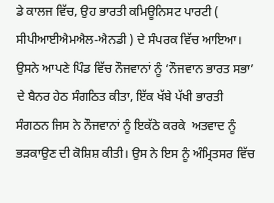ਡੇ ਕਾਲਜ ਵਿੱਚ, ਉਹ ਭਾਰਤੀ ਕਮਿਊਨਿਸਟ ਪਾਰਟੀ ( ਸੀਪੀਆਈਐਮਐਲ-ਐਨਡੀ ) ਦੇ ਸੰਪਰਕ ਵਿੱਚ ਆਇਆ। ਉਸਨੇ ਆਪਣੇ ਪਿੰਡ ਵਿੱਚ ਨੌਜਵਾਨਾਂ ਨੂੰ ‘ਨੌਜਵਾਨ ਭਾਰਤ ਸਭਾ’ ਦੇ ਬੈਨਰ ਹੇਠ ਸੰਗਠਿਤ ਕੀਤਾ, ਇੱਕ ਖੱਬੇ ਪੱਖੀ ਭਾਰਤੀ ਸੰਗਠਨ ਜਿਸ ਨੇ ਨੌਜਵਾਨਾਂ ਨੂੰ ਇਕੱਠੇ ਕਰਕੇ  ਅਤਵਾਦ ਨੂੰ ਭੜਕਾਉਣ ਦੀ ਕੋਸ਼ਿਸ਼ ਕੀਤੀ। ਉਸ ਨੇ ਇਸ ਨੂੰ ਅੰਮ੍ਰਿਤਸਰ ਵਿੱਚ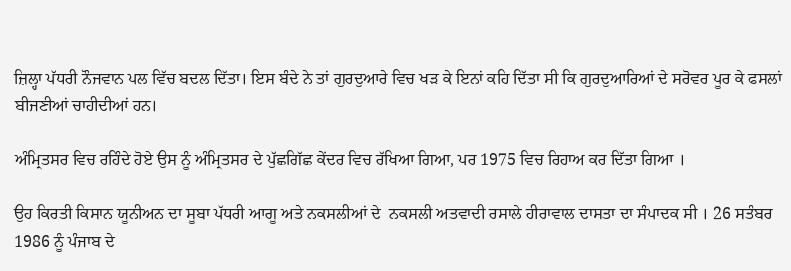ਜ਼ਿਲ੍ਹਾ ਪੱਧਰੀ ਨੌਜਵਾਨ ਪਲ ਵਿੱਚ ਬਦਲ ਦਿੱਤਾ। ਇਸ ਬੰਦੇ ਨੇ ਤਾਂ ਗੁਰਦੁਆਰੇ ਵਿਚ ਖੜ ਕੇ ਇਨਾਂ ਕਹਿ ਦਿੱਤਾ ਸੀ ਕਿ ਗੁਰਦੁਆਰਿਆਂ ਦੇ ਸਰੋਵਰ ਪੂਰ ਕੇ ਫਸਲਾਂ ਬੀਜਣੀਆਂ ਚਾਹੀਦੀਆਂ ਹਨ।

ਅੰਮ੍ਰਿਤਸਰ ਵਿਚ ਰਹਿੰਦੇ ਹੋਏ ਉਸ ਨੂੰ ਅੰਮ੍ਰਿਤਸਰ ਦੇ ਪੁੱਛਗਿੱਛ ਕੇਂਦਰ ਵਿਚ ਰੱਖਿਆ ਗਿਆ, ਪਰ 1975 ਵਿਚ ਰਿਹਾਅ ਕਰ ਦਿੱਤਾ ਗਿਆ ।

ਉਹ ਕਿਰਤੀ ਕਿਸਾਨ ਯੂਨੀਅਨ ਦਾ ਸੂਬਾ ਪੱਧਰੀ ਆਗੂ ਅਤੇ ਨਕਸਲੀਆਂ ਦੇ  ਨਕਸਲੀ ਅਤਵਾਦੀ ਰਸਾਲੇ ਹੀਰਾਵਾਲ ਦਾਸਤਾ ਦਾ ਸੰਪਾਦਕ ਸੀ । 26 ਸਤੰਬਰ 1986 ਨੂੰ ਪੰਜਾਬ ਦੇ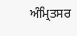ਅੰਮ੍ਰਿਤਸਰ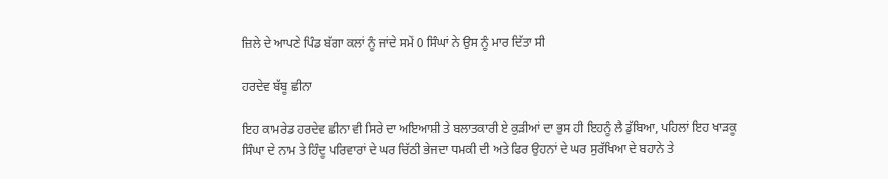ਜ਼ਿਲੇ ਦੇ ਆਪਣੇ ਪਿੰਡ ਬੱਗਾ ਕਲਾਂ ਨੂੰ ਜਾਂਦੇ ਸਮੇਂ 0 ਸਿੰਘਾਂ ਨੇ ਉਸ ਨੂੰ ਮਾਰ ਦਿੱਤਾ ਸੀ

ਹਰਦੇਵ ਬੱਬੂ ਛੀਨਾ

ਇਹ ਕਾਮਰੇਡ ਹਰਦੇਵ ਛੀਨਾ ਵੀ ਸਿਰੇ ਦਾ ਅਇਆਸ਼ੀ ਤੇ ਬਲਾਤਕਾਰੀ ਏ ਕੁੜੀਆਂ ਦਾ ਭੁਸ ਹੀ ਇਹਨੂੰ ਲੈ ਡੁੱਬਿਆ, ਪਹਿਲਾਂ ਇਹ ਖਾੜਕੂ ਸਿੰਘਾ ਦੇ ਨਾਮ ਤੇ ਹਿੰਦੂ ਪਰਿਵਾਰਾਂ ਦੇ ਘਰ ਚਿੱਠੀ ਭੇਜਦਾ ਧਮਕੀ ਦੀ ਅਤੇ ਫਿਰ ਉਹਨਾਂ ਦੇ ਘਰ ਸੁਰੱਖਿਆ ਦੇ ਬਹਾਨੇ ਤੇ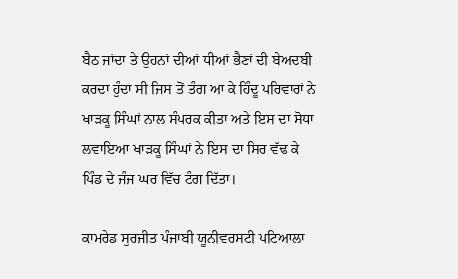ਬੈਠ ਜਾਂਦਾ ਤੇ ਉਹਨਾਂ ਦੀਆਂ ਧੀਆਂ ਭੈਣਾਂ ਦੀ ਬੇਅਦਬੀ ਕਰਦਾ ਹੁੰਦਾ ਸੀ ਜਿਸ ਤੋਂ ਤੰਗ ਆ ਕੇ ਹਿੰਦੂ ਪਰਿਵਾਰਾਂ ਨੇ ਖਾੜਕੂ ਸਿੰਘਾਂ ਨਾਲ ਸੰਪਰਕ ਕੀਤਾ ਅਤੇ ਇਸ ਦਾ ਸੋਧਾ ਲਵਾਇਆ ਖਾੜਕੂ ਸਿੰਘਾਂ ਨੇ ਇਸ ਦਾ ਸਿਰ ਵੱਢ ਕੇ ਪਿੰਡ ਦੇ ਜੰਜ ਘਰ ਵਿੱਚ ਟੰਗ ਦਿੱਤਾ।

ਕਾਮਰੇਡ ਸੁਰਜੀਤ ਪੰਜਾਬੀ ਯੂਨੀਵਰਸਟੀ ਪਟਿਆਲਾ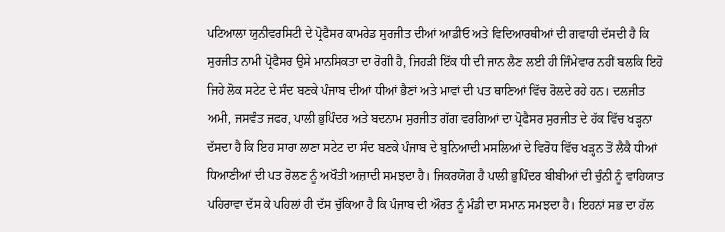ਪਟਿਆਲਾ ਯੁਨੀਵਰਸਿਟੀ ਦੇ ਪ੍ਰੋਫੈਸਰ ਕਾਮਰੇਡ ਸੁਰਜੀਤ ਦੀਆਂ ਆਡੀਓ ਅਤੇ ਵਿਦਿਆਰਥੀਆਂ ਦੀ ਗਵਾਹੀ ਦੱਸਦੀ ਹੈ ਕਿ ਸੁਰਜੀਤ ਨਾਮੀ ਪ੍ਰੋਫੈਸਰ ਉਸੇ ਮਾਨਸਿਕਤਾ ਦਾ ਰੋਗੀ ਹੈ, ਜਿਹੜੀ ਇੱਕ ਧੀ ਦੀ ਜਾਨ ਲੈਣ ਲਈ ਹੀ ਜਿੰਮੇਵਾਰ ਨਹੀਂ ਬਲਕਿ ਇਹੋ ਜਿਹੇ ਲੋਕ ਸਟੇਟ ਦੇ ਸੰਦ ਬਣਕੇ ਪੰਜਾਬ ਦੀਆਂ ਧੀਆਂ ਭੈਣਾਂ ਅਤੇ ਮਾਵਾਂ ਦੀ ਪਤ ਥਾਣਿਆਂ ਵਿੱਚ ਰੋਲਦੇ ਰਹੇ ਹਨ। ਦਲਜੀਤ ਅਮੀ, ਜਸਵੰਤ ਜਫਰ, ਪਾਲੀ ਭੁਪਿੰਦਰ ਅਤੇ ਬਦਨਾਮ ਸੁਰਜੀਤ ਗੱਗ ਵਰਗਿਆਂ ਦਾ ਪ੍ਰੋਫੈਸਰ ਸੁਰਜੀਤ ਦੇ ਹੱਕ ਵਿੱਚ ਖੜ੍ਹਨਾ ਦੱਸਦਾ ਹੈ ਕਿ ਇਹ ਸਾਰਾ ਲਾਣਾ ਸਟੇਟ ਦਾ ਸੰਦ ਬਣਕੇ ਪੰਜਾਬ ਦੇ ਬੁਨਿਆਦੀ ਮਸਲਿਆਂ ਦੇ ਵਿਰੋਧ ਵਿੱਚ ਖੜ੍ਹਨ ਤੋਂ ਲੈਕੈ ਧੀਆਂ ਧਿਆਣੀਆਂ ਦੀ ਪਤ ਰੋਲਣ ਨੂੰ ਅਖੌਤੀ ਅਜ਼ਾਦੀ ਸਮਝਦਾ ਹੈ। ਜਿਕਰਯੋਗ ਹੈ ਪਾਲੀ ਭੁਪਿੰਦਰ ਬੀਬੀਆਂ ਦੀ ਚੁੰਨੀ ਨੂੰ ਵਾਹਿਯਾਤ ਪਹਿਰਾਵਾ ਦੱਸ ਕੇ ਪਹਿਲਾਂ ਹੀ ਦੱਸ ਚੁੱਕਿਆ ਹੈ ਕਿ ਪੰਜਾਬ ਦੀ ਔਰਤ ਨੂੰ ਮੰਡੀ ਦਾ ਸਮਾਨ ਸਮਝਦਾ ਹੈ। ਇਹਨਾਂ ਸਭ ਦਾ ਹੱਲ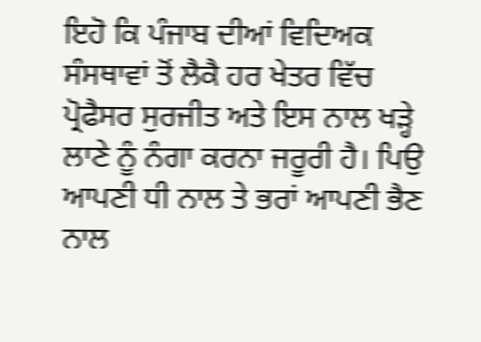ਇਹੋ ਕਿ ਪੰਜਾਬ ਦੀਆਂ ਵਿਦਿਅਕ ਸੰਸਥਾਵਾਂ ਤੋਂ ਲੈਕੈ ਹਰ ਖੇਤਰ ਵਿੱਚ ਪ੍ਰੋਫੈਸਰ ਸੁਰਜੀਤ ਅਤੇ ਇਸ ਨਾਲ ਖੜ੍ਹੇ ਲਾਣੇ ਨੂੰ ਨੰਗਾ ਕਰਨਾ ਜਰੂਰੀ ਹੈ। ਪਿਉ ਆਪਣੀ ਧੀ ਨਾਲ ਤੇ ਭਰਾਂ ਆਪਣੀ ਭੈਣ ਨਾਲ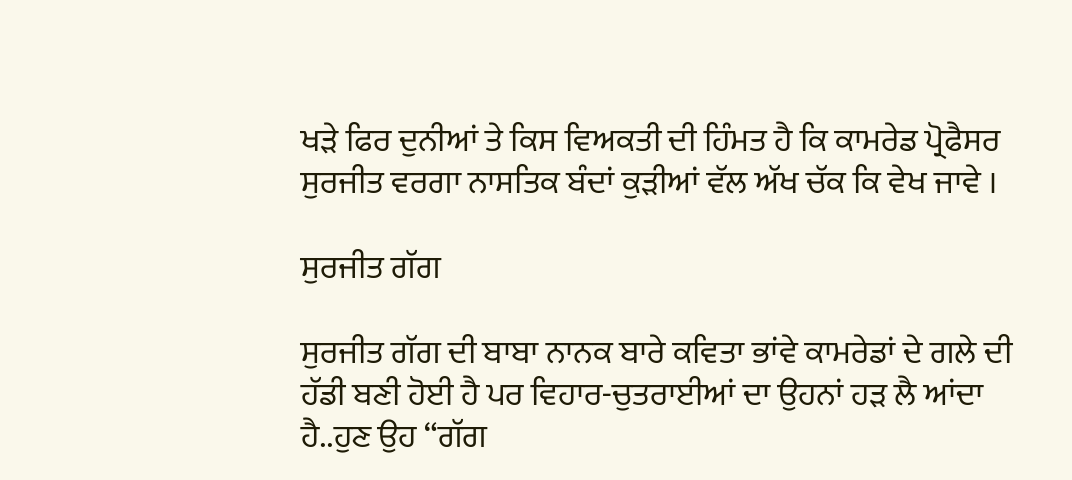ਖੜੇ ਫਿਰ ਦੁਨੀਆਂ ਤੇ ਕਿਸ ਵਿਅਕਤੀ ਦੀ ਹਿੰਮਤ ਹੈ ਕਿ ਕਾਮਰੇਡ ਪ੍ਰੋਫੈਸਰ ਸੁਰਜੀਤ ਵਰਗਾ ਨਾਸਤਿਕ ਬੰਦਾਂ ਕੁੜੀਆਂ ਵੱਲ ਅੱਖ ਚੱਕ ਕਿ ਵੇਖ ਜਾਵੇ ।

ਸੁਰਜੀਤ ਗੱਗ

ਸੁਰਜੀਤ ਗੱਗ ਦੀ ਬਾਬਾ ਨਾਨਕ ਬਾਰੇ ਕਵਿਤਾ ਭਾਂਵੇ ਕਾਮਰੇਡਾਂ ਦੇ ਗਲੇ ਦੀ ਹੱਡੀ ਬਣੀ ਹੋਈ ਹੈ ਪਰ ਵਿਹਾਰ-ਚੁਤਰਾਈਆਂ ਦਾ ਉਹਨਾਂ ਹੜ ਲੈ ਆਂਦਾ ਹੈ..ਹੁਣ ਉਹ “ਗੱਗ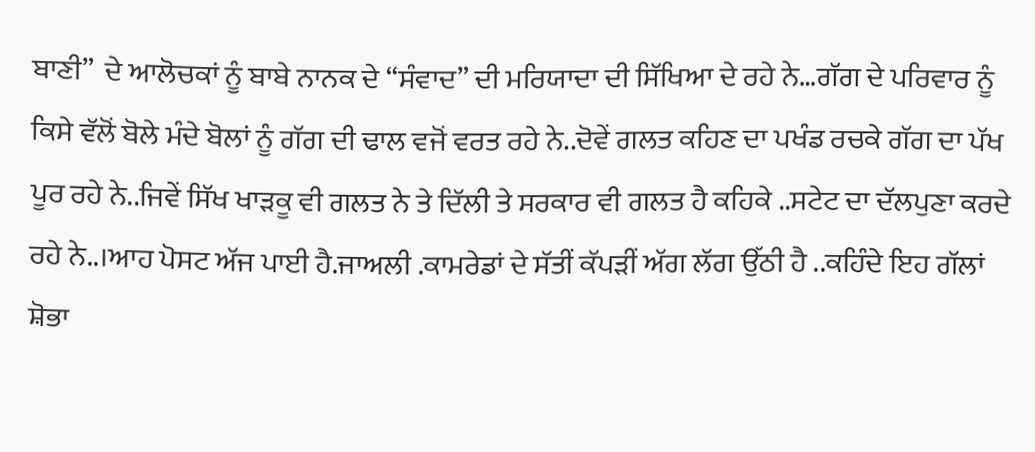ਬਾਣੀ”  ਦੇ ਆਲੋਚਕਾਂ ਨੂੰ ਬਾਬੇ ਨਾਨਕ ਦੇ “ਸੰਵਾਦ” ਦੀ ਮਰਿਯਾਦਾ ਦੀ ਸਿੱਖਿਆ ਦੇ ਰਹੇ ਨੇ…ਗੱਗ ਦੇ ਪਰਿਵਾਰ ਨੂੰ ਕਿਸੇ ਵੱਲੋਂ ਬੋਲੇ ਮੰਦੇ ਬੋਲਾਂ ਨੂੰ ਗੱਗ ਦੀ ਢਾਲ ਵਜੋਂ ਵਰਤ ਰਹੇ ਨੇ..ਦੋਵੇਂ ਗਲਤ ਕਹਿਣ ਦਾ ਪਖੰਡ ਰਚਕੇ ਗੱਗ ਦਾ ਪੱਖ ਪੂਰ ਰਹੇ ਨੇ..ਜਿਵੇਂ ਸਿੱਖ ਖਾੜਕੂ ਵੀ ਗਲਤ ਨੇ ਤੇ ਦਿੱਲੀ ਤੇ ਸਰਕਾਰ ਵੀ ਗਲਤ ਹੈ ਕਹਿਕੇ ..ਸਟੇਟ ਦਾ ਦੱਲਪੁਣਾ ਕਰਦੇ ਰਹੇ ਨੇ..।ਆਹ ਪੋਸਟ ਅੱਜ ਪਾਈ ਹੈ.ਜਾਅਲੀ .ਕਾਮਰੇਡਾਂ ਦੇ ਸੱਤੀਂ ਕੱਪੜੀਂ ਅੱਗ ਲੱਗ ਉੱਠੀ ਹੈ ..ਕਹਿੰਦੇ ਇਹ ਗੱਲਾਂ ਸ਼ੋਭਾ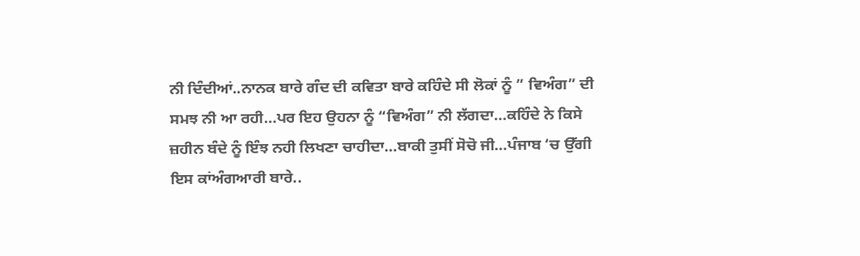ਨੀ ਦਿੰਦੀਆਂ..ਨਾਨਕ ਬਾਰੇ ਗੰਦ ਦੀ ਕਵਿਤਾ ਬਾਰੇ ਕਹਿੰਦੇ ਸੀ ਲੋਕਾਂ ਨੂੰ ” ਵਿਅੰਗ” ਦੀ ਸਮਝ ਨੀ ਆ ਰਹੀ…ਪਰ ਇਹ ਉਹਨਾ ਨੂੰ “ਵਿਅੰਗ” ਨੀ ਲੱਗਦਾ…ਕਹਿੰਦੇ ਨੇ ਕਿਸੇ ਜ਼ਹੀਨ ਬੰਦੇ ਨੂੰ ਇੰਝ ਨਹੀ ਲਿਖਣਾ ਚਾਹੀਦਾ…ਬਾਕੀ ਤੁਸੀਂ ਸੋਚੋ ਜੀ…ਪੰਜਾਬ ‘ਚ ਉੱਗੀ ਇਸ ਕਾਂਅੰਗਆਰੀ ਬਾਰੇ..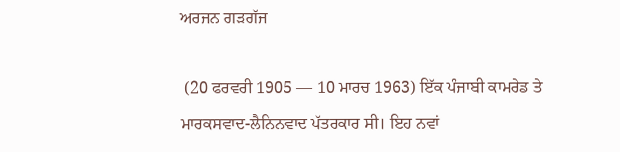ਅਰਜਨ ਗੜਗੱਜ

 (20 ਫਰਵਰੀ 1905 — 10 ਮਾਰਚ 1963) ਇੱਕ ਪੰਜਾਬੀ ਕਾਮਰੇਡ ਤੇ ਮਾਰਕਸਵਾਦ-ਲੈਨਿਨਵਾਦ ਪੱਤਰਕਾਰ ਸੀ। ਇਹ ਨਵਾਂ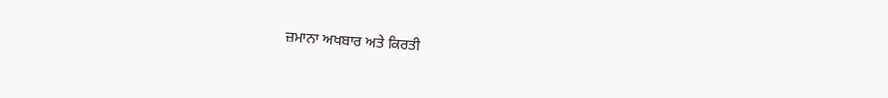ਜ਼ਮਾਨਾ ਅਖਬਾਰ ਅਤੇ ਕਿਰਤੀ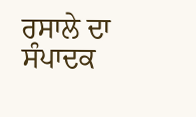ਰਸਾਲੇ ਦਾ ਸੰਪਾਦਕ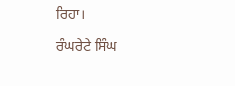ਰਿਹਾ।

ਰੰਘਰੇਟੇ ਸਿੰਘ